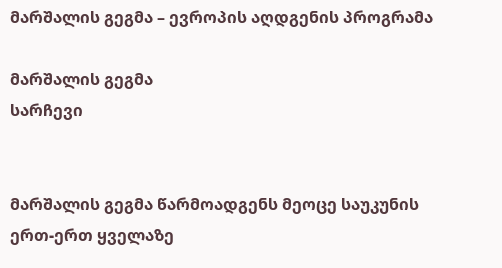მარშალის გეგმა – ევროპის აღდგენის პროგრამა

მარშალის გეგმა
სარჩევი


მარშალის გეგმა წარმოადგენს მეოცე საუკუნის ერთ-ერთ ყველაზე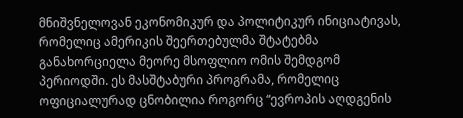მნიშვნელოვან ეკონომიკურ და პოლიტიკურ ინიციატივას, რომელიც ამერიკის შეერთებულმა შტატებმა განახორციელა მეორე მსოფლიო ომის შემდგომ პერიოდში. ეს მასშტაბური პროგრამა, რომელიც ოფიციალურად ცნობილია როგორც “ევროპის აღდგენის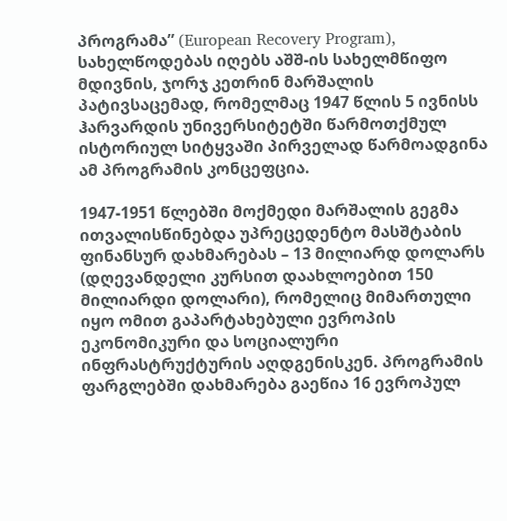პროგრამა” (European Recovery Program), სახელწოდებას იღებს აშშ-ის სახელმწიფო მდივნის, ჯორჯ კეთრინ მარშალის პატივსაცემად, რომელმაც 1947 წლის 5 ივნისს ჰარვარდის უნივერსიტეტში წარმოთქმულ ისტორიულ სიტყვაში პირველად წარმოადგინა ამ პროგრამის კონცეფცია.

1947-1951 წლებში მოქმედი მარშალის გეგმა ითვალისწინებდა უპრეცედენტო მასშტაბის ფინანსურ დახმარებას – 13 მილიარდ დოლარს (დღევანდელი კურსით დაახლოებით 150 მილიარდი დოლარი), რომელიც მიმართული იყო ომით გაპარტახებული ევროპის ეკონომიკური და სოციალური ინფრასტრუქტურის აღდგენისკენ. პროგრამის ფარგლებში დახმარება გაეწია 16 ევროპულ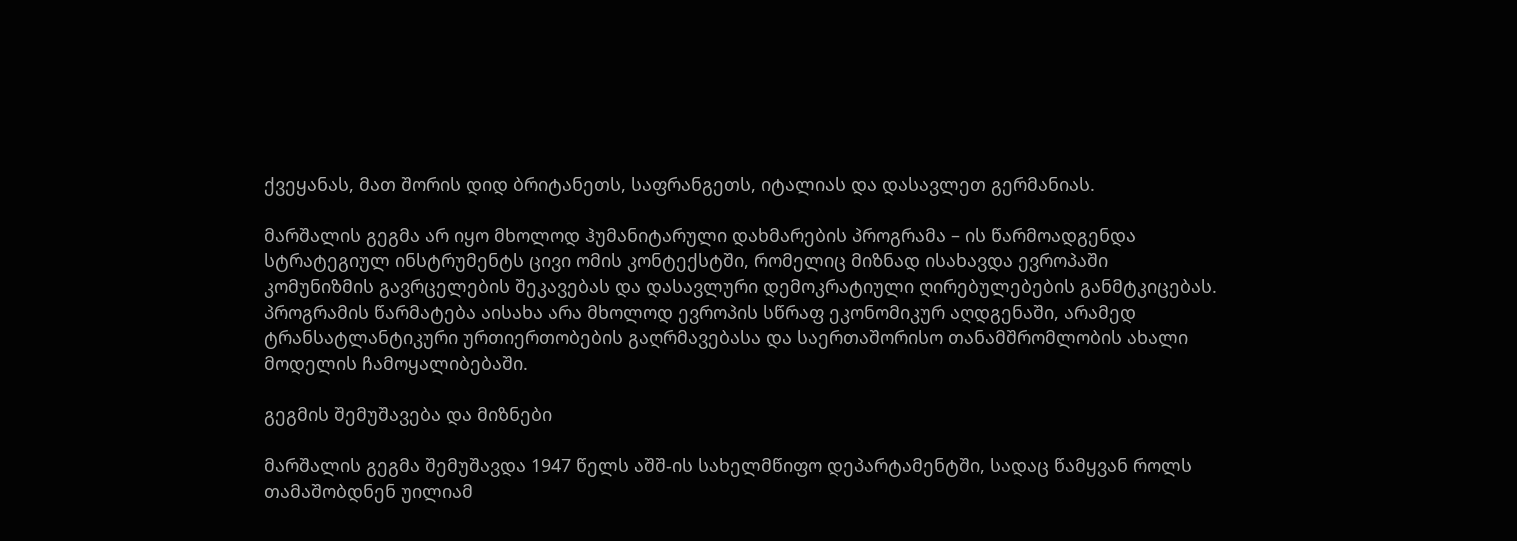ქვეყანას, მათ შორის დიდ ბრიტანეთს, საფრანგეთს, იტალიას და დასავლეთ გერმანიას.

მარშალის გეგმა არ იყო მხოლოდ ჰუმანიტარული დახმარების პროგრამა – ის წარმოადგენდა სტრატეგიულ ინსტრუმენტს ცივი ომის კონტექსტში, რომელიც მიზნად ისახავდა ევროპაში კომუნიზმის გავრცელების შეკავებას და დასავლური დემოკრატიული ღირებულებების განმტკიცებას. პროგრამის წარმატება აისახა არა მხოლოდ ევროპის სწრაფ ეკონომიკურ აღდგენაში, არამედ ტრანსატლანტიკური ურთიერთობების გაღრმავებასა და საერთაშორისო თანამშრომლობის ახალი მოდელის ჩამოყალიბებაში.

გეგმის შემუშავება და მიზნები

მარშალის გეგმა შემუშავდა 1947 წელს აშშ-ის სახელმწიფო დეპარტამენტში, სადაც წამყვან როლს თამაშობდნენ უილიამ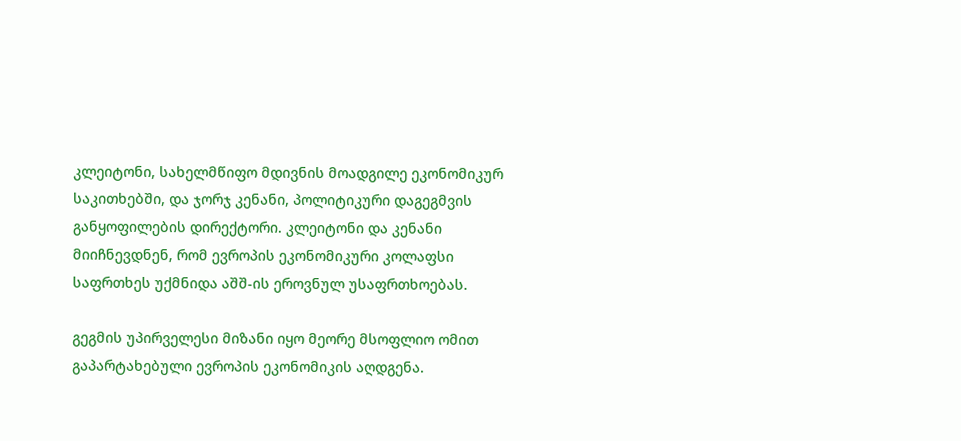კლეიტონი, სახელმწიფო მდივნის მოადგილე ეკონომიკურ საკითხებში, და ჯორჯ კენანი, პოლიტიკური დაგეგმვის განყოფილების დირექტორი. კლეიტონი და კენანი მიიჩნევდნენ, რომ ევროპის ეკონომიკური კოლაფსი საფრთხეს უქმნიდა აშშ-ის ეროვნულ უსაფრთხოებას.

გეგმის უპირველესი მიზანი იყო მეორე მსოფლიო ომით გაპარტახებული ევროპის ეკონომიკის აღდგენა.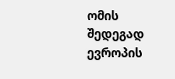ომის შედეგად ევროპის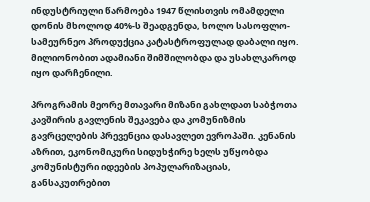ინდუსტრიული წარმოება 1947 წლისთვის ომამდელი დონის მხოლოდ 40%-ს შეადგენდა, ხოლო სასოფლო-სამეურნეო პროდუქცია კატასტროფულად დაბალი იყო. მილიონობით ადამიანი შიმშილობდა და უსახლკაროდ იყო დარჩენილი.

პროგრამის მეორე მთავარი მიზანი გახლდათ საბჭოთა კავშირის გავლენის შეკავება და კომუნიზმის გავრცელების პრევენცია დასავლეთ ევროპაში. კენანის აზრით, ეკონომიკური სიდუხჭირე ხელს უწყობდა კომუნისტური იდეების პოპულარიზაციას, განსაკუთრებით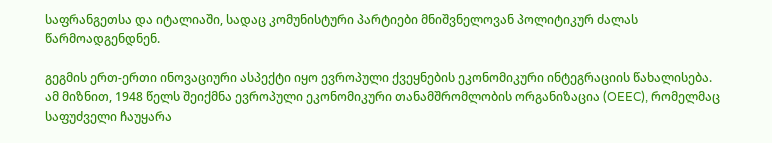საფრანგეთსა და იტალიაში, სადაც კომუნისტური პარტიები მნიშვნელოვან პოლიტიკურ ძალას წარმოადგენდნენ.

გეგმის ერთ-ერთი ინოვაციური ასპექტი იყო ევროპული ქვეყნების ეკონომიკური ინტეგრაციის წახალისება. ამ მიზნით, 1948 წელს შეიქმნა ევროპული ეკონომიკური თანამშრომლობის ორგანიზაცია (OEEC), რომელმაც საფუძველი ჩაუყარა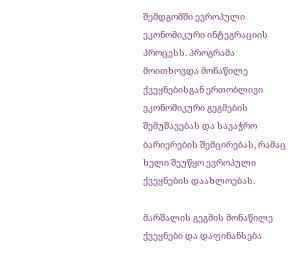შემდგომში ევროპული ეკონომიკური ინტეგრაციის პროცესს. პროგრამა მოითხოვდა მონაწილე ქვეყნებისგან ერთობლივი ეკონომიკური გეგმების შემუშავებას და სავაჭრო ბარიერების შემცირებას, რამაც ხელი შეუწყო ევროპული ქვეყნების დაახლოებას.

მარშალის გეგმის მონაწილე ქვეყნები და დაფინანსება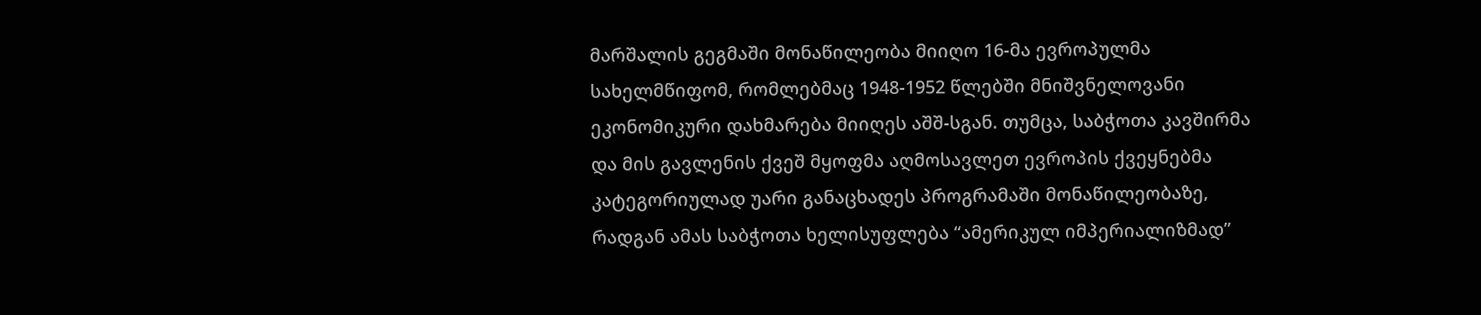მარშალის გეგმაში მონაწილეობა მიიღო 16-მა ევროპულმა სახელმწიფომ, რომლებმაც 1948-1952 წლებში მნიშვნელოვანი ეკონომიკური დახმარება მიიღეს აშშ-სგან. თუმცა, საბჭოთა კავშირმა და მის გავლენის ქვეშ მყოფმა აღმოსავლეთ ევროპის ქვეყნებმა კატეგორიულად უარი განაცხადეს პროგრამაში მონაწილეობაზე, რადგან ამას საბჭოთა ხელისუფლება “ამერიკულ იმპერიალიზმად”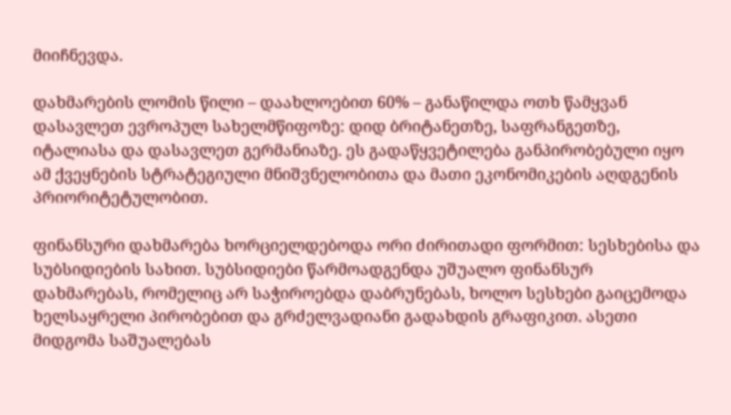მიიჩნევდა.

დახმარების ლომის წილი – დაახლოებით 60% – განაწილდა ოთხ წამყვან დასავლეთ ევროპულ სახელმწიფოზე: დიდ ბრიტანეთზე, საფრანგეთზე, იტალიასა და დასავლეთ გერმანიაზე. ეს გადაწყვეტილება განპირობებული იყო ამ ქვეყნების სტრატეგიული მნიშვნელობითა და მათი ეკონომიკების აღდგენის პრიორიტეტულობით.

ფინანსური დახმარება ხორციელდებოდა ორი ძირითადი ფორმით: სესხებისა და სუბსიდიების სახით. სუბსიდიები წარმოადგენდა უშუალო ფინანსურ დახმარებას, რომელიც არ საჭიროებდა დაბრუნებას, ხოლო სესხები გაიცემოდა ხელსაყრელი პირობებით და გრძელვადიანი გადახდის გრაფიკით. ასეთი მიდგომა საშუალებას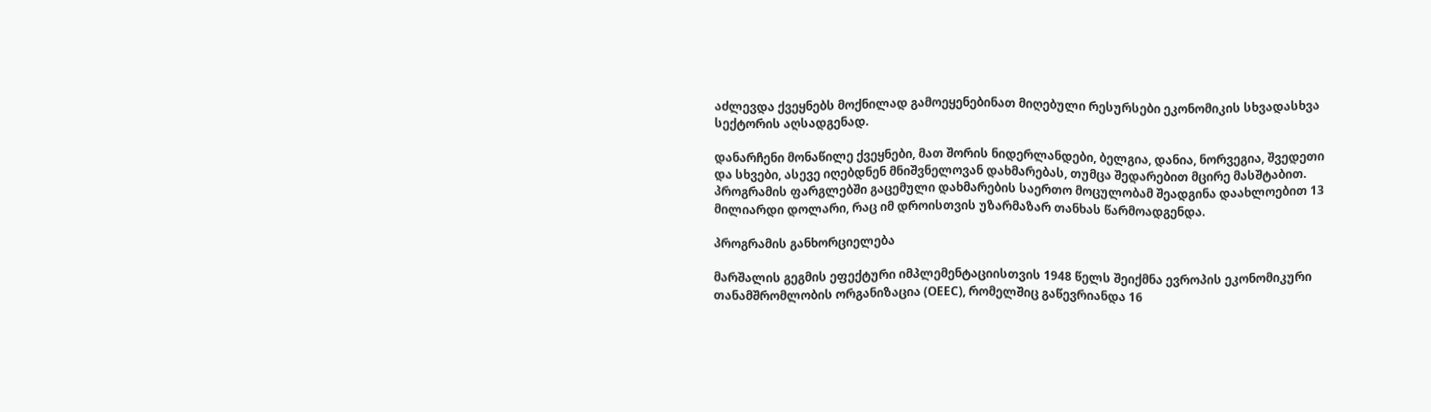აძლევდა ქვეყნებს მოქნილად გამოეყენებინათ მიღებული რესურსები ეკონომიკის სხვადასხვა სექტორის აღსადგენად.

დანარჩენი მონაწილე ქვეყნები, მათ შორის ნიდერლანდები, ბელგია, დანია, ნორვეგია, შვედეთი და სხვები, ასევე იღებდნენ მნიშვნელოვან დახმარებას, თუმცა შედარებით მცირე მასშტაბით. პროგრამის ფარგლებში გაცემული დახმარების საერთო მოცულობამ შეადგინა დაახლოებით 13 მილიარდი დოლარი, რაც იმ დროისთვის უზარმაზარ თანხას წარმოადგენდა.

პროგრამის განხორციელება

მარშალის გეგმის ეფექტური იმპლემენტაციისთვის 1948 წელს შეიქმნა ევროპის ეკონომიკური თანამშრომლობის ორგანიზაცია (OEEC), რომელშიც გაწევრიანდა 16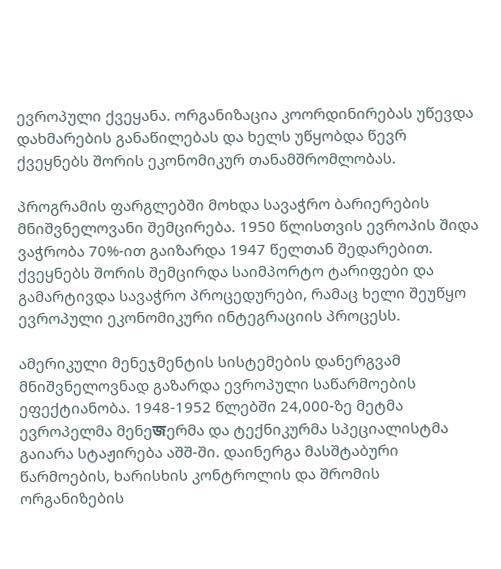ევროპული ქვეყანა. ორგანიზაცია კოორდინირებას უწევდა დახმარების განაწილებას და ხელს უწყობდა წევრ ქვეყნებს შორის ეკონომიკურ თანამშრომლობას.

პროგრამის ფარგლებში მოხდა სავაჭრო ბარიერების მნიშვნელოვანი შემცირება. 1950 წლისთვის ევროპის შიდა ვაჭრობა 70%-ით გაიზარდა 1947 წელთან შედარებით. ქვეყნებს შორის შემცირდა საიმპორტო ტარიფები და გამარტივდა სავაჭრო პროცედურები, რამაც ხელი შეუწყო ევროპული ეკონომიკური ინტეგრაციის პროცესს.

ამერიკული მენეჯმენტის სისტემების დანერგვამ მნიშვნელოვნად გაზარდა ევროპული საწარმოების ეფექტიანობა. 1948-1952 წლებში 24,000-ზე მეტმა ევროპელმა მენეজერმა და ტექნიკურმა სპეციალისტმა გაიარა სტაჟირება აშშ-ში. დაინერგა მასშტაბური წარმოების, ხარისხის კონტროლის და შრომის ორგანიზების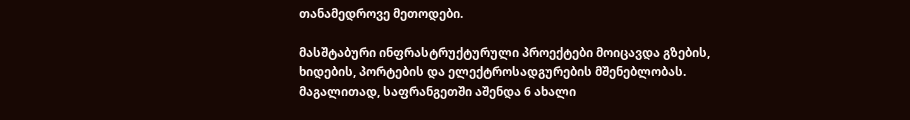თანამედროვე მეთოდები.

მასშტაბური ინფრასტრუქტურული პროექტები მოიცავდა გზების, ხიდების, პორტების და ელექტროსადგურების მშენებლობას. მაგალითად, საფრანგეთში აშენდა 6 ახალი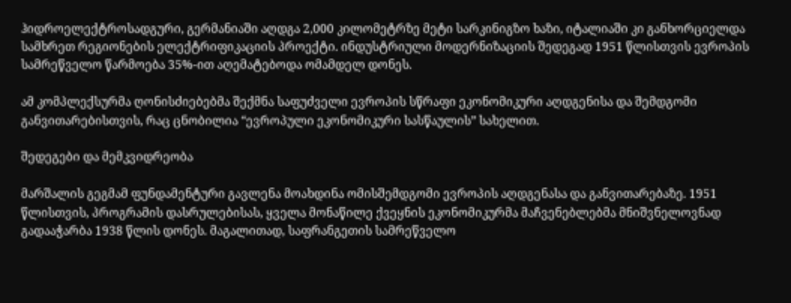ჰიდროელექტროსადგური, გერმანიაში აღდგა 2,000 კილომეტრზე მეტი სარკინიგზო ხაზი, იტალიაში კი განხორციელდა სამხრეთ რეგიონების ელექტრიფიკაციის პროექტი. ინდუსტრიული მოდერნიზაციის შედეგად 1951 წლისთვის ევროპის სამრეწველო წარმოება 35%-ით აღემატებოდა ომამდელ დონეს.

ამ კომპლექსურმა ღონისძიებებმა შექმნა საფუძველი ევროპის სწრაფი ეკონომიკური აღდგენისა და შემდგომი განვითარებისთვის, რაც ცნობილია “ევროპული ეკონომიკური სასწაულის” სახელით.

შედეგები და მემკვიდრეობა

მარშალის გეგმამ ფუნდამენტური გავლენა მოახდინა ომისშემდგომი ევროპის აღდგენასა და განვითარებაზე. 1951 წლისთვის, პროგრამის დასრულებისას, ყველა მონაწილე ქვეყნის ეკონომიკურმა მაჩვენებლებმა მნიშვნელოვნად გადააჭარბა 1938 წლის დონეს. მაგალითად, საფრანგეთის სამრეწველო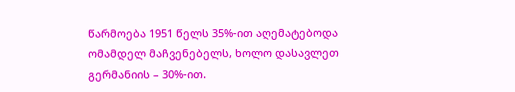წარმოება 1951 წელს 35%-ით აღემატებოდა ომამდელ მაჩვენებელს, ხოლო დასავლეთ გერმანიის – 30%-ით.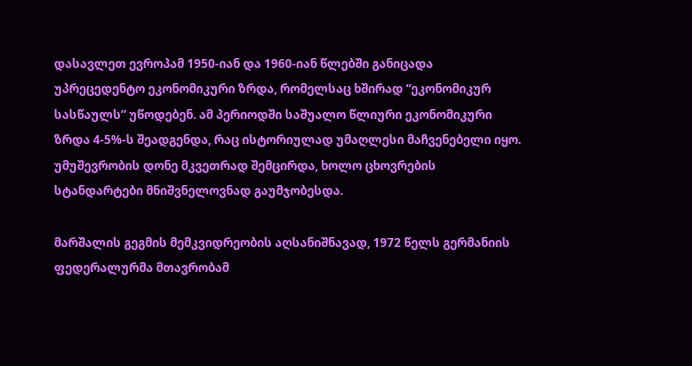დასავლეთ ევროპამ 1950-იან და 1960-იან წლებში განიცადა უპრეცედენტო ეკონომიკური ზრდა, რომელსაც ხშირად “ეკონომიკურ სასწაულს” უწოდებენ. ამ პერიოდში საშუალო წლიური ეკონომიკური ზრდა 4-5%-ს შეადგენდა, რაც ისტორიულად უმაღლესი მაჩვენებელი იყო. უმუშევრობის დონე მკვეთრად შემცირდა, ხოლო ცხოვრების სტანდარტები მნიშვნელოვნად გაუმჯობესდა.

მარშალის გეგმის მემკვიდრეობის აღსანიშნავად, 1972 წელს გერმანიის ფედერალურმა მთავრობამ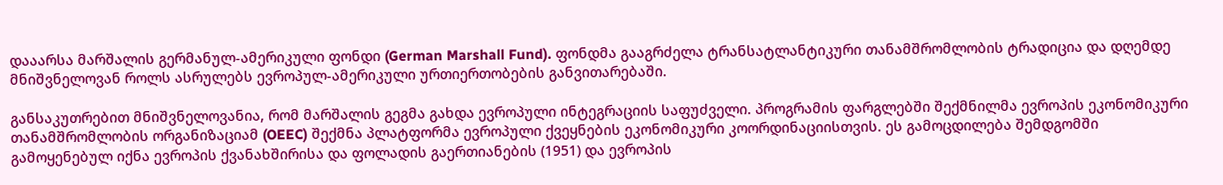დააარსა მარშალის გერმანულ-ამერიკული ფონდი (German Marshall Fund). ფონდმა გააგრძელა ტრანსატლანტიკური თანამშრომლობის ტრადიცია და დღემდე მნიშვნელოვან როლს ასრულებს ევროპულ-ამერიკული ურთიერთობების განვითარებაში.

განსაკუთრებით მნიშვნელოვანია, რომ მარშალის გეგმა გახდა ევროპული ინტეგრაციის საფუძველი. პროგრამის ფარგლებში შექმნილმა ევროპის ეკონომიკური თანამშრომლობის ორგანიზაციამ (OEEC) შექმნა პლატფორმა ევროპული ქვეყნების ეკონომიკური კოორდინაციისთვის. ეს გამოცდილება შემდგომში გამოყენებულ იქნა ევროპის ქვანახშირისა და ფოლადის გაერთიანების (1951) და ევროპის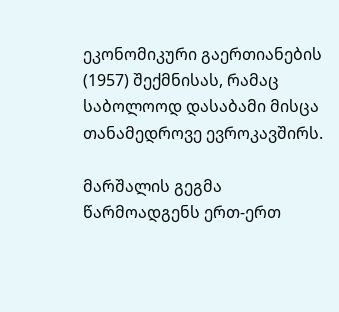ეკონომიკური გაერთიანების (1957) შექმნისას, რამაც საბოლოოდ დასაბამი მისცა თანამედროვე ევროკავშირს.

მარშალის გეგმა წარმოადგენს ერთ-ერთ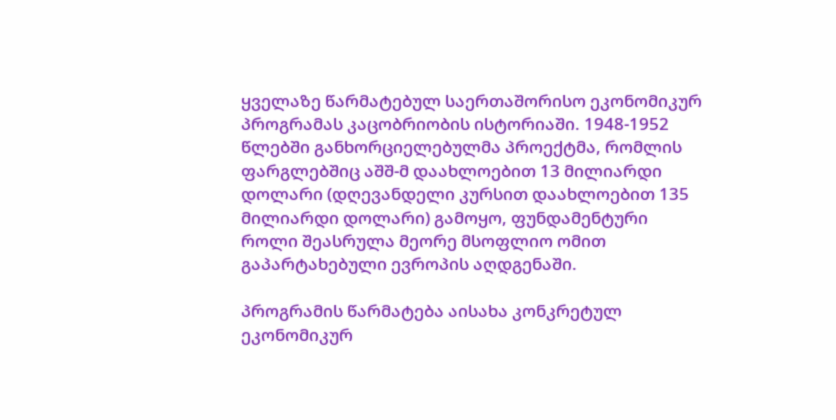ყველაზე წარმატებულ საერთაშორისო ეკონომიკურ პროგრამას კაცობრიობის ისტორიაში. 1948-1952 წლებში განხორციელებულმა პროექტმა, რომლის ფარგლებშიც აშშ-მ დაახლოებით 13 მილიარდი დოლარი (დღევანდელი კურსით დაახლოებით 135 მილიარდი დოლარი) გამოყო, ფუნდამენტური როლი შეასრულა მეორე მსოფლიო ომით გაპარტახებული ევროპის აღდგენაში.

პროგრამის წარმატება აისახა კონკრეტულ ეკონომიკურ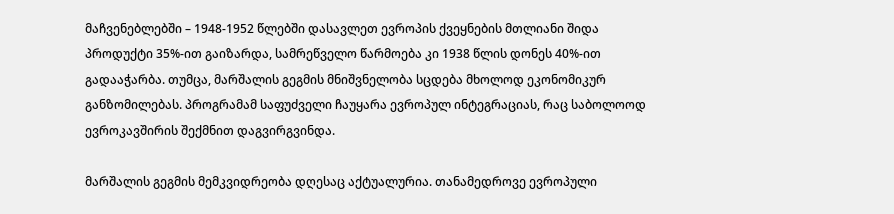მაჩვენებლებში – 1948-1952 წლებში დასავლეთ ევროპის ქვეყნების მთლიანი შიდა პროდუქტი 35%-ით გაიზარდა, სამრეწველო წარმოება კი 1938 წლის დონეს 40%-ით გადააჭარბა. თუმცა, მარშალის გეგმის მნიშვნელობა სცდება მხოლოდ ეკონომიკურ განზომილებას. პროგრამამ საფუძველი ჩაუყარა ევროპულ ინტეგრაციას, რაც საბოლოოდ ევროკავშირის შექმნით დაგვირგვინდა.

მარშალის გეგმის მემკვიდრეობა დღესაც აქტუალურია. თანამედროვე ევროპული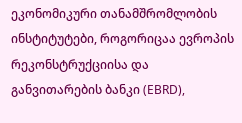ეკონომიკური თანამშრომლობის ინსტიტუტები, როგორიცაა ევროპის რეკონსტრუქციისა და განვითარების ბანკი (EBRD),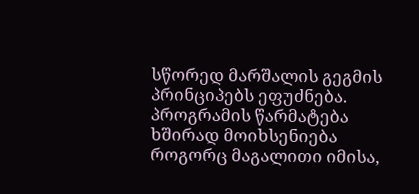სწორედ მარშალის გეგმის პრინციპებს ეფუძნება. პროგრამის წარმატება ხშირად მოიხსენიება როგორც მაგალითი იმისა,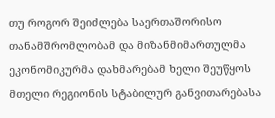თუ როგორ შეიძლება საერთაშორისო თანამშრომლობამ და მიზანმიმართულმა ეკონომიკურმა დახმარებამ ხელი შეუწყოს მთელი რეგიონის სტაბილურ განვითარებასა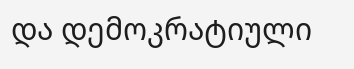და დემოკრატიული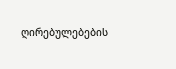ღირებულებების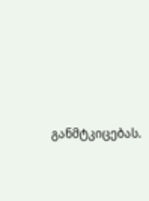განმტკიცებას.